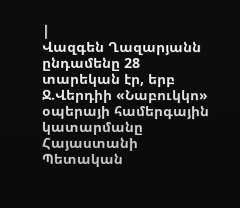|
Վազգեն Ղազարյանն ընդամենը 28 տարեկան էր, երբ Ջ.Վերդիի «Նաբուկկո» օպերայի համերգային կատարմանը Հայաստանի Պետական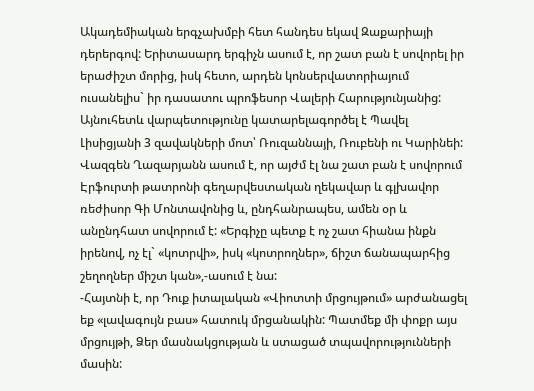Ակադեմիական երգչախմբի հետ հանդես եկավ Զաքարիայի դերերգով: Երիտասարդ երգիչն ասում է, որ շատ բան է սովորել իր երաժիշտ մորից, իսկ հետո, արդեն կոնսերվատորիայում ուսանելիս` իր դասատու պրոֆեսոր Վալերի Հարությունյանից: Այնուհետև վարպետությունը կատարելագործել է Պավել Լիսիցյանի 3 զավակների մոտ՝ Ռուզաննայի, Ռուբենի ու Կարինեի: Վազգեն Ղազարյանն ասում է, որ այժմ էլ նա շատ բան է սովորում Էրֆուրտի թատրոնի գեղարվեստական ղեկավար և գլխավոր ռեժիսոր Գի Մոնտավոնից և, ընդհանրապես, ամեն օր և անընդհատ սովորում է: «Երգիչը պետք է ոչ շատ հիանա ինքն իրենով, ոչ էլ` «կոտրվի», իսկ «կոտրողներ», ճիշտ ճանապարհից շեղողներ միշտ կան»,-ասում է նա:
-Հայտնի է, որ Դուք իտալական «Վիոտտի մրցույթում» արժանացել եք «լավագույն բաս» հատուկ մրցանակին: Պատմեք մի փոքր այս մրցույթի, Ձեր մասնակցության և ստացած տպավորությունների մասին: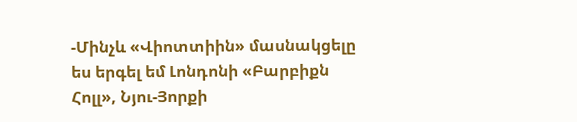-Մինչև «Վիոտտիին» մասնակցելը ես երգել եմ Լոնդոնի «Բարբիքն Հոլլ», Նյու-Յորքի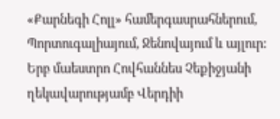«Քարնեգի Հոլլ» համերգասրահներում, Պորտուգալիայում, Ջենովայում և այլուր: Երբ մաեստրո Հովհաննես Չեքիջյանի ղեկավարությամբ Վերդիի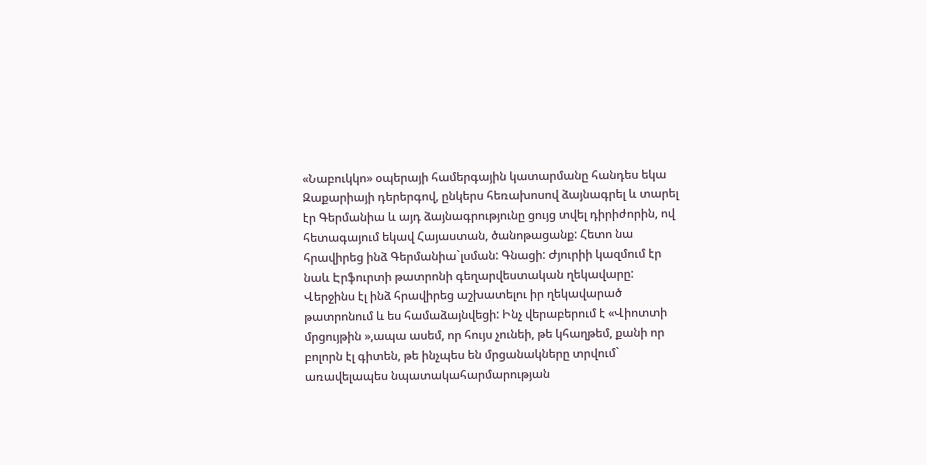«Նաբուկկո» օպերայի համերգային կատարմանը հանդես եկա Զաքարիայի դերերգով, ընկերս հեռախոսով ձայնագրել և տարել էր Գերմանիա և այդ ձայնագրությունը ցույց տվել դիրիժորին, ով հետագայում եկավ Հայաստան, ծանոթացանք: Հետո նա հրավիրեց ինձ Գերմանիա`լսման: Գնացի: Ժյուրիի կազմում էր նաև Էրֆուրտի թատրոնի գեղարվեստական ղեկավարը: Վերջինս էլ ինձ հրավիրեց աշխատելու իր ղեկավարած թատրոնում և ես համաձայնվեցի: Ինչ վերաբերում է «Վիոտտի մրցույթին »,ապա ասեմ, որ հույս չունեի, թե կհաղթեմ, քանի որ բոլորն էլ գիտեն, թե ինչպես են մրցանակները տրվում` առավելապես նպատակահարմարության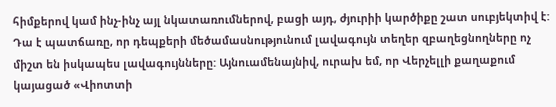հիմքերով կամ ինչ-ինչ այլ նկատառումներով, բացի այդ, ժյուրիի կարծիքը շատ սուբյեկտիվ է: Դա է պատճառը, որ դեպքերի մեծամասնությունում լավագույն տեղեր զբաղեցնողները ոչ միշտ են իսկապես լավագույնները: Այնուամենայնիվ, ուրախ եմ, որ Վերչելլի քաղաքում կայացած «Վիոտտի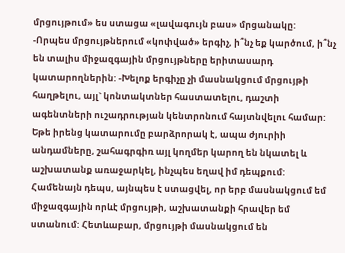մրցույթում» ես ստացա «լավագույն բաս» մրցանակը:
-Որպես մրցույթներում «կոփված» երգիչ, ի՞նչ եք կարծում, ի՞նչ են տալիս միջազգային մրցույթները երիտասարդ կատարողներին: -Խելոք երգիչը չի մասնակցում մրցույթի հաղթելու, այլ` կոնտակտներ հաստատելու, դաշտի ագենտների ուշադրության կենտրոնում հայտնվելու համար: Եթե իրենց կատարումը բարձրորակ է, ապա ժյուրիի անդամները, շահագրգիռ այլ կողմեր կարող են նկատել և աշխատանք առաջարկել, ինչպես եղավ իմ դեպքում: Համենայն դեպս, այնպես է ստացվել, որ երբ մասնակցում եմ միջազգային որևէ մրցույթի, աշխատանքի հրավեր եմ ստանում: Հետևաբար, մրցույթի մասնակցում են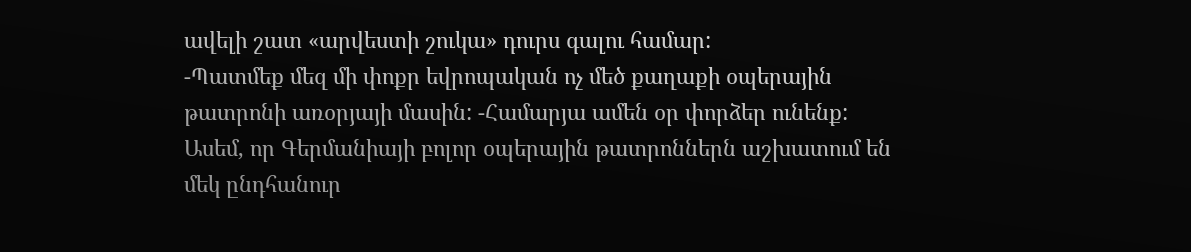ավելի շատ «արվեստի շուկա» դուրս գալու համար:
-Պատմեք մեզ մի փոքր եվրոպական ոչ մեծ քաղաքի օպերային թատրոնի առօրյայի մասին: -Համարյա ամեն օր փորձեր ունենք: Ասեմ, որ Գերմանիայի բոլոր օպերային թատրոններն աշխատում են մեկ ընդհանուր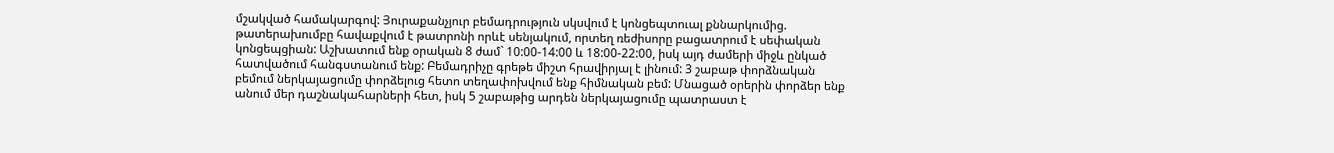մշակված համակարգով: Յուրաքանչյուր բեմադրություն սկսվում է կոնցեպտուալ քննարկումից. թատերախումբը հավաքվում է թատրոնի որևէ սենյակում, որտեղ ռեժիսորը բացատրում է սեփական կոնցեպցիան: Աշխատում ենք օրական 8 ժամ` 10:00-14:00 և 18:00-22:00, իսկ այդ ժամերի միջև ընկած հատվածում հանգստանում ենք: Բեմադրիչը գրեթե միշտ հրավիրյալ է լինում: 3 շաբաթ փորձնական բեմում ներկայացումը փորձելուց հետո տեղափոխվում ենք հիմնական բեմ: Մնացած օրերին փորձեր ենք անում մեր դաշնակահարների հետ, իսկ 5 շաբաթից արդեն ներկայացումը պատրաստ է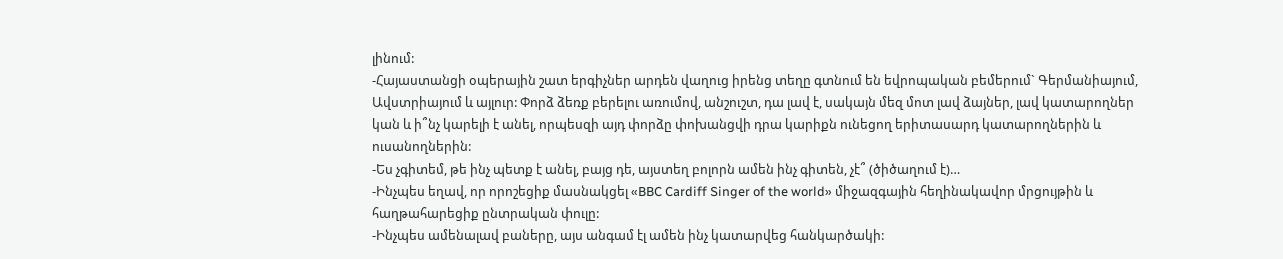լինում:
-Հայաստանցի օպերային շատ երգիչներ արդեն վաղուց իրենց տեղը գտնում են եվրոպական բեմերում` Գերմանիայում, Ավստրիայում և այլուր: Փորձ ձեռք բերելու առումով, անշուշտ, դա լավ է, սակայն մեզ մոտ լավ ձայներ, լավ կատարողներ կան և ի՞նչ կարելի է անել, որպեսզի այդ փորձը փոխանցվի դրա կարիքն ունեցող երիտասարդ կատարողներին և ուսանողներին:
-Ես չգիտեմ, թե ինչ պետք է անել, բայց դե, այստեղ բոլորն ամեն ինչ գիտեն, չէ՞ (ծիծաղում է)…
-Ինչպես եղավ, որ որոշեցիք մասնակցել «BBC Cardiff Singer of the world» միջազգային հեղինակավոր մրցույթին և հաղթահարեցիք ընտրական փուլը:
-Ինչպես ամենալավ բաները, այս անգամ էլ ամեն ինչ կատարվեց հանկարծակի: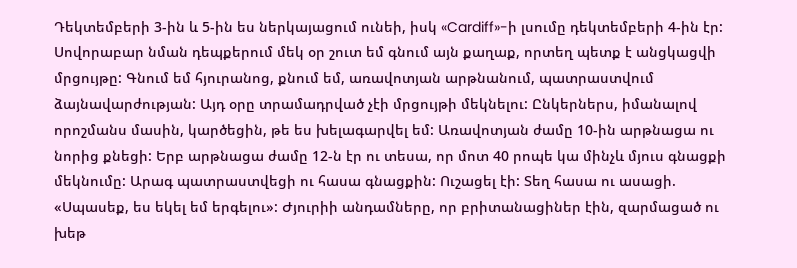Դեկտեմբերի 3-ին և 5-ին ես ներկայացում ունեի, իսկ «Cardiff»-ի լսումը դեկտեմբերի 4-ին էր: Սովորաբար նման դեպքերում մեկ օր շուտ եմ գնում այն քաղաք, որտեղ պետք է անցկացվի մրցույթը: Գնում եմ հյուրանոց, քնում եմ, առավոտյան արթնանում, պատրաստվում ձայնավարժության: Այդ օրը տրամադրված չէի մրցույթի մեկնելու: Ընկերներս, իմանալով որոշմանս մասին, կարծեցին, թե ես խելագարվել եմ: Առավոտյան ժամը 10-ին արթնացա ու նորից քնեցի: Երբ արթնացա ժամը 12-ն էր ու տեսա, որ մոտ 40 րոպե կա մինչև մյուս գնացքի մեկնումը: Արագ պատրաստվեցի ու հասա գնացքին: Ուշացել էի: Տեղ հասա ու ասացի. «Սպասեք, ես եկել եմ երգելու»: Ժյուրիի անդամները, որ բրիտանացիներ էին, զարմացած ու խեթ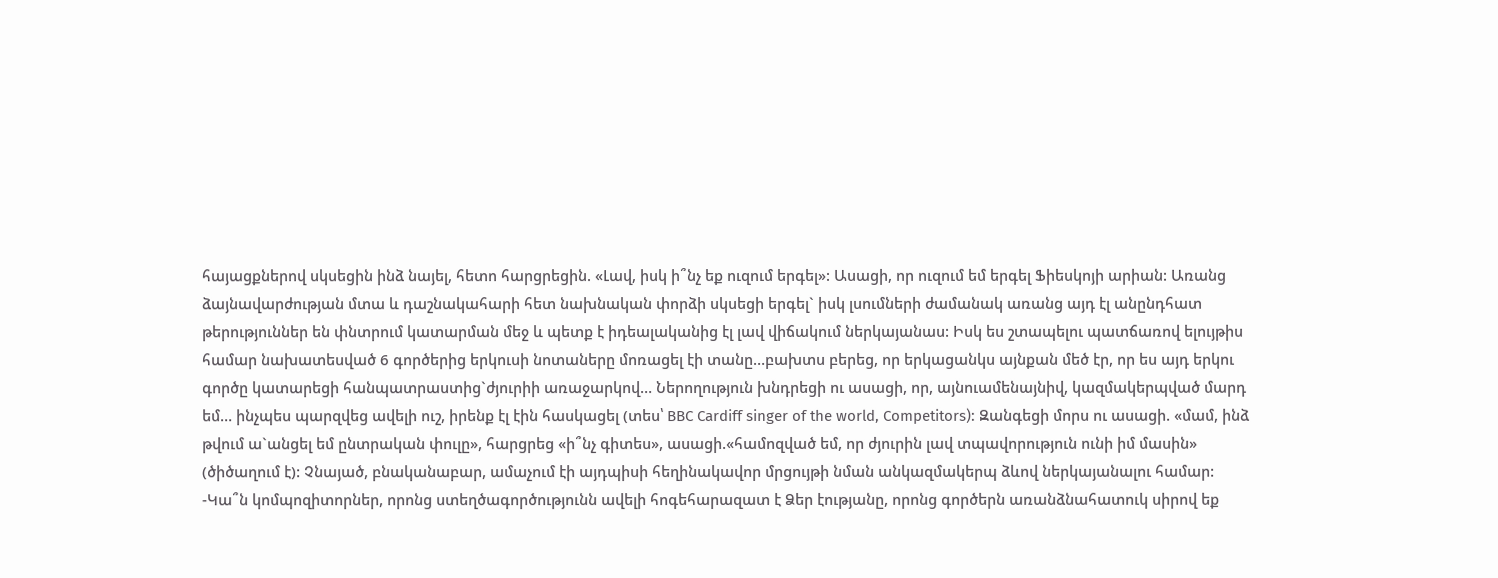հայացքներով սկսեցին ինձ նայել, հետո հարցրեցին. «Լավ, իսկ ի՞նչ եք ուզում երգել»: Ասացի, որ ուզում եմ երգել Ֆիեսկոյի արիան: Առանց ձայնավարժության մտա և դաշնակահարի հետ նախնական փորձի սկսեցի երգել` իսկ լսումների ժամանակ առանց այդ էլ անընդհատ թերություններ են փնտրում կատարման մեջ և պետք է իդեալականից էլ լավ վիճակում ներկայանաս: Իսկ ես շտապելու պատճառով ելույթիս համար նախատեսված 6 գործերից երկուսի նոտաները մոռացել էի տանը…բախտս բերեց, որ երկացանկս այնքան մեծ էր, որ ես այդ երկու գործը կատարեցի հանպատրաստից`ժյուրիի առաջարկով… Ներողություն խնդրեցի ու ասացի, որ, այնուամենայնիվ, կազմակերպված մարդ եմ… ինչպես պարզվեց ավելի ուշ, իրենք էլ էին հասկացել (տես՝ BBC Cardiff singer of the world, Competitors): Զանգեցի մորս ու ասացի. «մամ, ինձ թվում ա`անցել եմ ընտրական փուլը», հարցրեց «ի՞նչ գիտես», ասացի.«համոզված եմ, որ ժյուրին լավ տպավորություն ունի իմ մասին» (ծիծաղում է): Չնայած, բնականաբար, ամաչում էի այդպիսի հեղինակավոր մրցույթի նման անկազմակերպ ձևով ներկայանալու համար:
-Կա՞ն կոմպոզիտորներ, որոնց ստեղծագործությունն ավելի հոգեհարազատ է Ձեր էությանը, որոնց գործերն առանձնահատուկ սիրով եք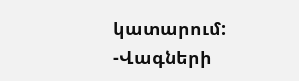կատարում:
-Վագների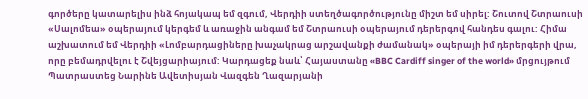գործերը կատարելիս ինձ հոյակապ եմ զգում, Վերդիի ստեղծագործությունը միշտ եմ սիրել: Շուտով Շտրաուսի «Սալոմեա» օպերայում կերգեմ և առաջին անգամ եմ Շտրաուսի օպերայում դերերգով հանդես գալու: Հիմա աշխատում եմ Վերդիի «Լոմբարդացիները խաչակրաց արշավանքի ժամանակ» օպերայի իմ դերերգերի վրա, որը բեմադրվելու է Շվեյցարիայում: Կարդացեք նաև՝ Հայաստանը «BBC Cardiff singer of the world» մրցույթում Պատրաստեց Նարինե Ավետիսյան Վազգեն Ղազարյանի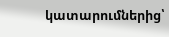կատարումներից՝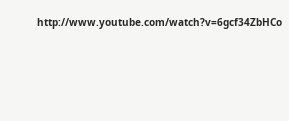http://www.youtube.com/watch?v=6gcf34ZbHCo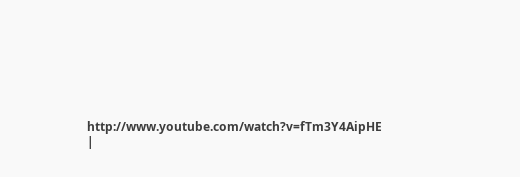http://www.youtube.com/watch?v=fTm3Y4AipHE |